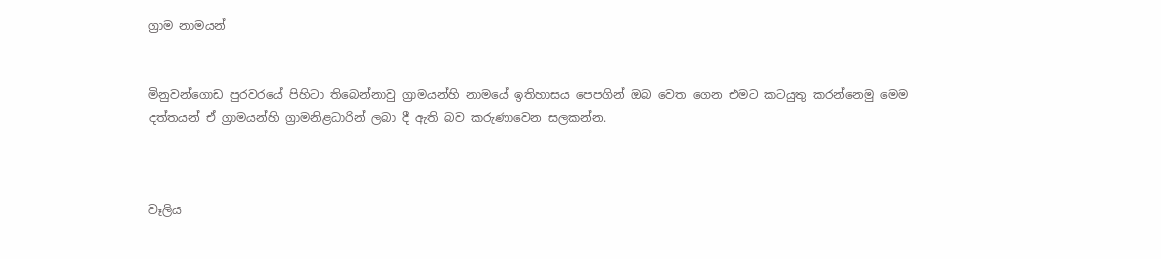ග්‍රාම නාමයන්


මිනුවන්ගොඩ පුරවරයේ පිහිටා තිබෙන්නාවු ග්‍රාමයන්හි නාමයේ ඉතිහාසය පෙපගින් ඔබ වෙත ගෙන එමට කටයුතු කරන්නෙමු මෙම දත්තයන් ඒ ග්‍රාමයන්හි ග්‍රාමනිළධාරින් ලබා දී ඇති බව කරුණාවෙන සලකන්න.



වෑලිය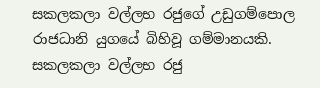සකලකලා වල්ලභ රජුගේ උඩුගම්පොල රාජධානි යුගයේ බිහිවූ ගම්මානයකි. සකලකලා වල්ලභ රජු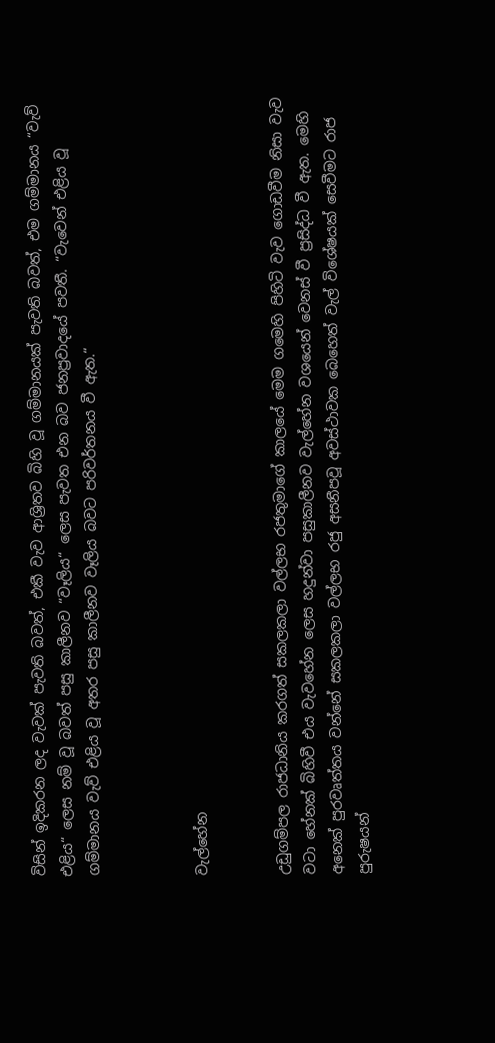විසින් ඉදිකරන ලද වැවක් පැවති බවත්, එකී වැව ආශ්‍රිතව බිහි වූ ගම්මානයක් පැවති බවත්, එම ගම්මානය “වැව් එළිය“ ලෙස නම් වූ බවත් පසු කාලීනව “වෑලිය“ ලෙස පැවත එන බව ජනප්‍රවාදයේ පවතී. “වැවෙන් එළිය වූ ගම්මානය වැව් එළිය වූ අතර පසු කාලීනව වෑලිය බවට පරිවර්තනය වී ඇත.“



වැල්හේන


උඩුගම්පල රාජධානිය කරගත් සකලකලා වල්ලභ රජතුමාගේ කාලයේ මෙම ගමෙහි පිහිටි වැව ගොඩවීම නිසා වැව වටා හේනක් බිහිවී එය වැවහේන ලෙස හදුන්වා පසුකාලීනව වැල්හේන වශයෙන් වෙනස් වී ප්‍රසිද්ධ වී ඇත. මෙහි අනෙක් පුරවෘත්තය වන්නේ සකලකලා වල්ලභ රජු අසනීපවූ අවස්ථාවක බෙහෙත් වැල් විශේෂයක් සෙවීමට රාජ පුරුෂයන්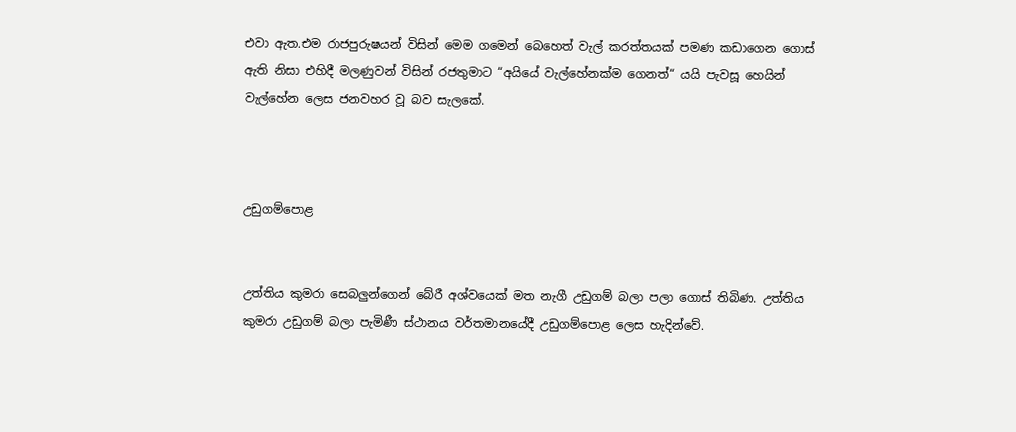එවා ඇත.එම රාජපුරුෂයන් විසින් මෙම ගමෙන් බෙහෙත් වැල් කරත්තයක් පමණ කඩාගෙන ගොස් ඇති නිසා එහිදී මලණුවන් විසින් රජතුමාට “අයියේ වැල්හේනක්ම ගෙනත්“ යයි පැවසූ හෙයින් වැල්හේන ලෙස ජනවහර වූ බව සැලකේ.



උඩුගම්පොළ


උත්තිය කුමරා සෙබලුන්ගෙන් බේරී අශ්වයෙක් මත නැගී උඩුගම් බලා පලා ගොස් තිබිණ. උත්තිය කුමරා උඩුගම් බලා පැමිණී ස්ථානය වර්තමානයේදී උඩුගම්පොළ ලෙස හැදින්වේ.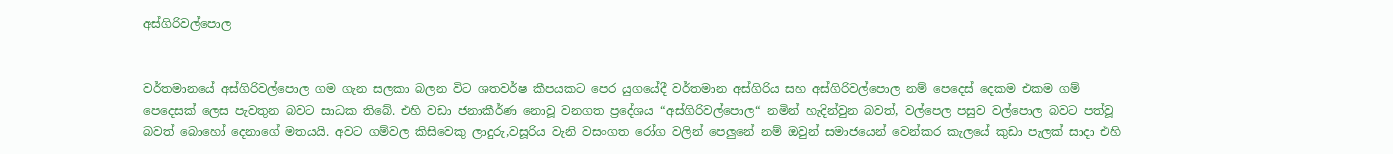අස්ගිරිවල්පොල


වර්තමානයේ අස්ගිරිවල්පොල ගම ගැන සලකා බලන විට ශතවර්ෂ කීපයකට පෙර යුගයේදී වර්තමාන අස්ගිරිය සහ අස්ගිරිවල්පොල නම් පෙදෙස් දෙකම එකම ගම් පෙදෙසක් ලෙස පැවතුන බවට සාධක තිබේ. එහි වඩා ජනාකීර්ණ නොවූ වනගත ප්‍රදේශය “අස්ගිරිවල්පොල“ නමින් හැදින්වුන බවත්, වල්පෙල පසුව වල්පොල බවට පත්වූ බවත් බොහෝ දෙනාගේ මතයයි. අවට ගම්වල කිසිවෙකු ලාදුරු,වසූරිය වැනි වසංගත රෝග වලින් පෙලුනේ නම් ඔවුන් සමාජයෙන් වෙන්කර කැලයේ කුඩා පැලක් සාදා එහි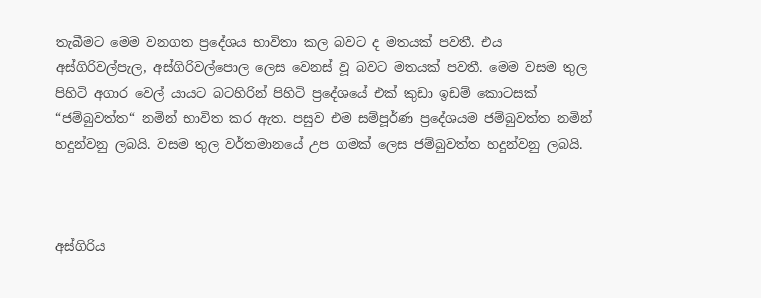තැබීමට මෙම වනගත ප්‍රදේශය භාවිතා කල බවට ද මතයක් පවතී. එය අස්ගිරිවල්පැල, අස්ගිරිවල්පොල ලෙස වෙනස් වූ බවට මතයක් පවතී. මෙම වසම තුල පිහිටි අගාර වෙල් යායට බටහිරින් පිහිටි ප්‍රදේශයේ එක් කුඩා ඉඩම් කොටසක් “ජම්බුවත්ත“ නමින් භාවිත කර ඇත. පසුව එම සම්පූර්ණ ප්‍රදේශයම ජම්බුවත්ත නමින් හදුන්වනු ලබයි. වසම තුල වර්තමානයේ උප ගමක් ලෙස ජම්බුවත්ත හදුන්වනු ලබයි.



අස්ගිරිය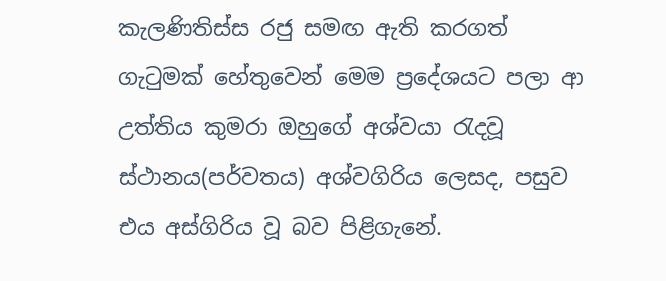කැලණිතිස්ස රජු සමඟ ඇති කරගත් ගැටුමක් හේතුවෙන් මෙම ප්‍රදේශයට පලා ආ උත්තිය කුමරා ඔහුගේ අශ්වයා රැදවූ ස්ථානය(පර්වතය) අශ්වගිරිය ලෙසද, පසුව එය අස්ගිරිය වූ බව පිළිගැනේ.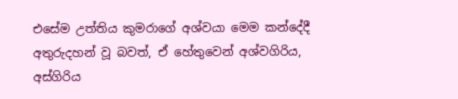එසේම උත්තිය කුමරාගේ අශ්වයා මෙම කන්දේදී අතුරුදහන් වූ බවත්, ඒ හේතුවෙන් අශ්වගිරිය, අස්ගිරිය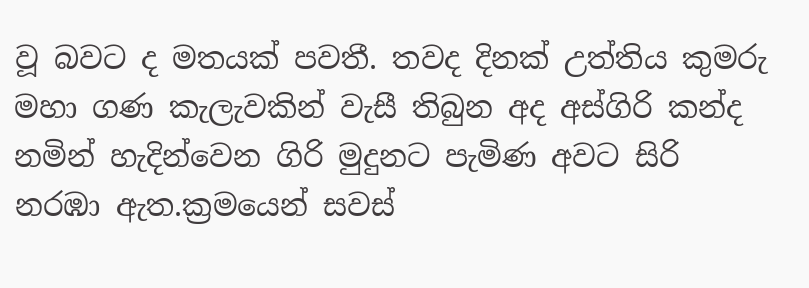වූ බවට ද මතයක් පවතී. තවද දිනක් උත්තිය කුමරු මහා ගණ කැලැවකින් වැසී තිබුන අද අස්ගිරි කන්ද නමින් හැදින්වෙන ගිරි මුදුනට පැමිණ අවට සිරි නරඹා ඇත.ක්‍රමයෙන් සවස්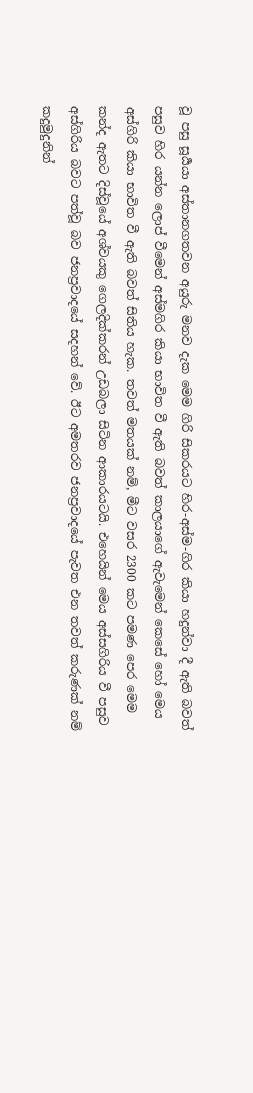වූ පසු සූර්‍යයා අස්තානගතවන අයුරු මනව දැක මෙම ගිරි සිකරයට හිර-අස්ම-ගිර කියා හදුන්වා දී ඇති බවත් පසුව හිර යන්න ලොප් වීමෙන් අස්මගිර කියා භාවිත වී ඇති බවත් කාලයාගේ ඇවැමෙන් කෙසේ හෝ මෙය අස්ගිරි කියා භාවිත වී ඇති බවත් සිතිය හැක. තවත් මතයක් නම්, මීට වසර 2300 කට පමණ පෙර මෙම කන්ද ඇතට දිස්වූයේ අශ්වයකු ගෙලදික්කරන් උඩබලා සිටින ආකාරයටයි. එහෙයින් මෙය අස්සගිරිය වී පසුව අස්ගිරිය බවට පත්වූ බව ජනප්‍රවාදයේ සදහන් වේ. ඊට අමතරව ජනප්‍රවාදයේ පැවත එන තවත් කරුණක් නම් කදුමුදුනින්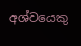අශ්වයෙකු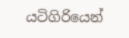යටිගිරියෙන්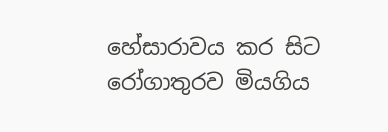හේසාරාවය කර සිට රෝගාතුරව මියගිය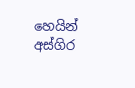හෙයින් අස්ගිර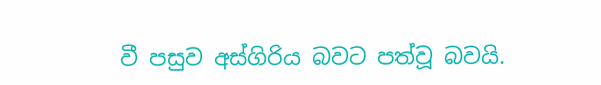වී පසුව අස්ගිරිය බවට පත්වූ බවයි.